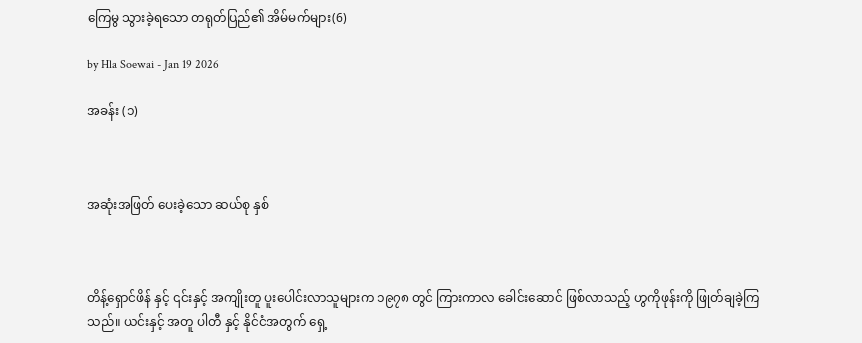ကြေမွ သွားခဲ့ရသော တရုတ်ပြည်၏ အိမ်မက်များ(6)

by Hla Soewai - Jan 19 2026

အခန်း (၁)



အဆုံးအဖြတ် ပေးခဲ့သော ဆယ်စု နှစ်



တိန့်ရှောင်ဖိန် နှင့် ၎င်းနှင့် အကျိုးတူ ပူးပေါင်းလာသူများက ၁၉၇၈ တွင် ကြားကာလ ခေါင်းဆောင် ဖြစ်လာသည့် ဟွကိုဖုန်းကို ဖြုတ်ချခဲ့ကြသည်။ ယင်းနှင့် အတူ ပါတီ နှင့် နိုင်ငံအတွက် ရှေ့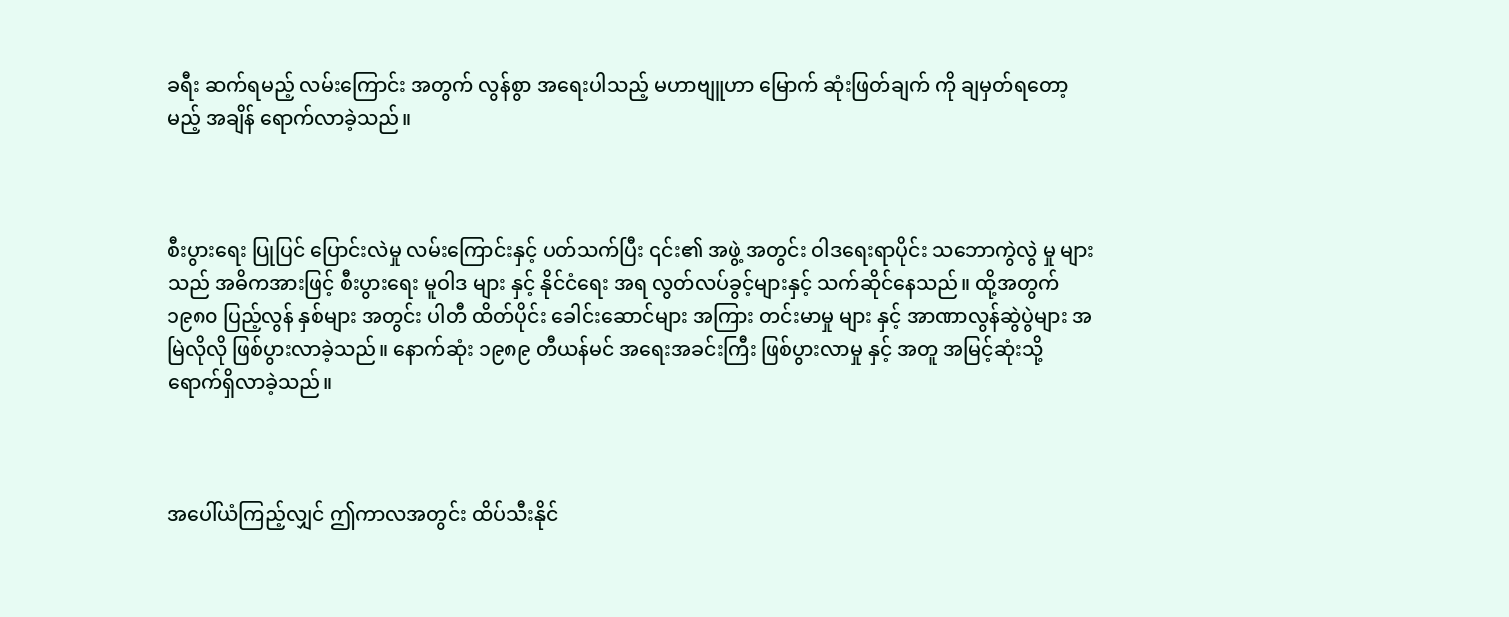ခရီး ဆက်ရမည့် လမ်းကြောင်း အတွက် လွန်စွာ အရေးပါသည့် မဟာဗျူဟာ မြောက် ဆုံးဖြတ်ချက် ကို ချမှတ်ရတော့မည့် အချိန် ‌ရောက်လာခဲ့သည်။



စီးပွားရေး ပြုပြင် ပြောင်းလဲမှု လမ်းကြောင်းနှင့် ပတ်သက်ပြီး ၎င်း၏ အဖွဲ့ အတွင်း ဝါဒရေးရာပိုင်း သဘောကွဲလွဲ မှု များသည် အဓိကအားဖြင့် စီးပွားရေး မူဝါဒ များ နှင့် နိုင်ငံရေး အရ လွတ်လပ်ခွင့်များနှင့် သက်ဆိုင်နေသည်။ ထို့အတွက် ၁၉၈၀ ပြည့်လွန် နှစ်များ အတွင်း ပါတီ ထိတ်ပိုင်း ခေါင်းဆောင်များ အကြား တင်းမာမှု များ နှင့် အာဏာလွန်ဆွဲပွဲများ အမြဲလိုလို ဖြစ်ပွားလာခဲ့သည်။ နောက်ဆုံး ၁၉၈၉ တီယန်မင် အရေးအခင်းကြီး ဖြစ်ပွားလာမှု နှင့် အတူ အမြင့်ဆုံးသို့ ရောက်ရှိလာခဲ့သည်။



အပေါ်ယံကြည့်လျှင် ဤကာလအတွင်း ထိပ်သီးနိုင်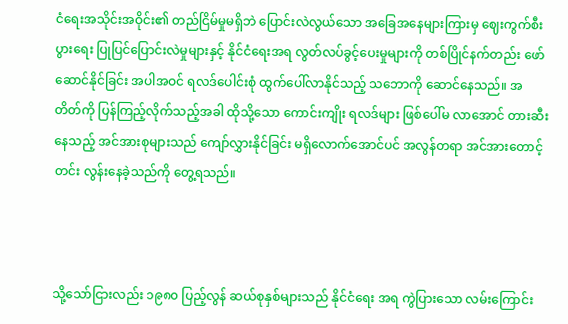ငံရေးအသိုင်းအဝိုင်း၏ တည်ငြိမ်မှုမရှိဘဲ ပြောင်းလဲလွယ်သော အခြေအနေများကြားမှ ဈေးကွက်စီးပွားရေး ပြုပြင်ပြောင်းလဲမှုများနှင့် နိုင်ငံရေးအရ လွတ်လပ်ခွင့်ပေးမှုများကို တစ်ပြိုင်နက်တည်း ဖော်ဆောင်နိုင်ခြင်း အပါအဝင် ရလဒ်ပေါင်းစုံ ထွက်ပေါ်လာနိုင်သည့် သဘောကို ဆောင်နေသည်။ အတိတ်ကို ပြန်ကြည့်လိုက်သည့်အခါ ထိုသို့သော ကောင်းကျိုး ရလဒ်များ ဖြစ်ပေါ်မ လာအောင် တားဆီးနေသည့် အင်အားစုများသည် ကျော်လွှားနိုင်ခြင်း မရှိလောက်အောင်ပင် အလွန်တရာ အင်အားတောင့်တင်း လွန်းနေခဲ့သည်ကို တွေ့ရသည်။



သို့သော်ငြားလည်း ၁၉၈၀ ပြည့်လွန် ဆယ်စုနှစ်များသည် နိုင်ငံရေး အရ ကွဲပြားသော လမ်းကြောင်း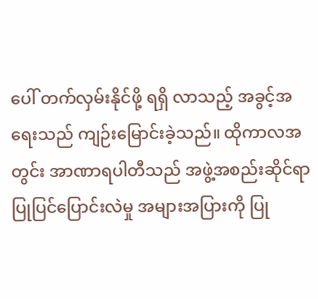ပေါ် တက်လှမ်းနိုင်ဖို့ ရရှိ လာသည့် အခွင့်အရေးသည် ကျဉ်းမြောင်းခဲ့သည်။ ထိုကာလအတွင်း အာဏာရပါတီသည် အဖွဲ့အစည်းဆိုင်ရာ ပြုပြင်ပြောင်းလဲမှု အများအပြားကို ပြု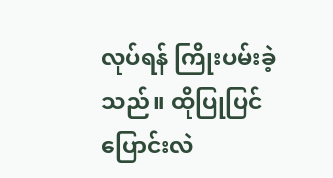လုပ်ရန် ကြိုးပမ်းခဲ့သည်။ ထိုပြုပြင်ပြောင်းလဲ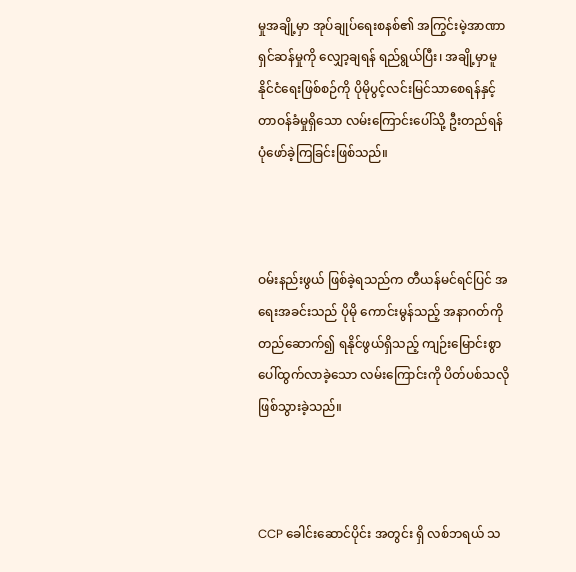မှုအချို့မှာ အုပ်ချုပ်ရေးစနစ်၏ အကြွင်းမဲ့အာဏာရှင်ဆန်မှုကို လျှော့ချရန် ရည်ရွယ်ပြီး၊ အချို့မှာမူ နိုင်ငံရေးဖြစ်စဉ်ကို ပိုမိုပွင့်လင်းမြင်သာစေရန်နှင့် တာဝန်ခံမှုရှိသော လမ်းကြောင်းပေါ်သို့ ဦးတည်ရန် ပုံဖော်ခဲ့ကြခြင်းဖြစ်သည်။



ဝမ်းနည်းဖွယ် ဖြစ်ခဲ့ရသည်က တီယန်မင်ရင်ပြင် အရေးအခင်းသည် ပိုမို ကောင်းမွန်သည့် အနာဂတ်ကို တည်ဆောက်၍ ရနိုင်ဖွယ်ရှိသည့် ကျဉ်းမြောင်းစွာ ပေါ်ထွက်လာခဲ့သော လမ်းကြောင်းကို ပိတ်ပစ်သလို ဖြစ်သွားခဲ့သည်။



CCP ခေါင်းဆောင်ပိုင်း အတွင်း ရှိ လစ်ဘရယ် သ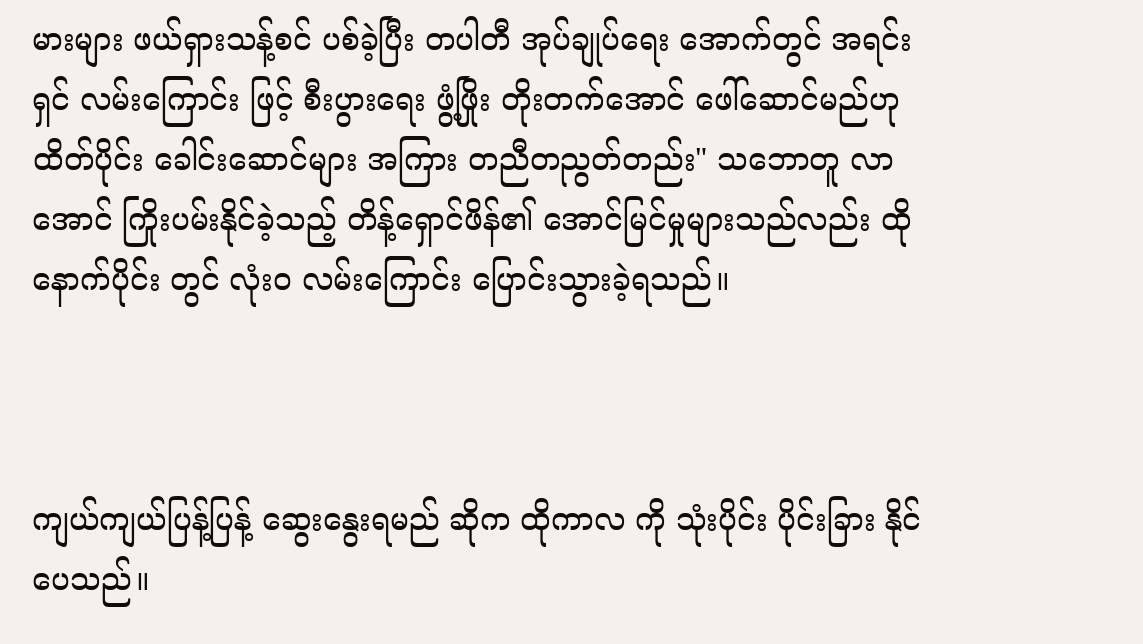မားများ ဖယ်ရှားသန့်စင် ပစ်ခဲ့ပြီး တပါတီ အုပ်ချုပ်ရေး အောက်တွင် အရင်းရှင် လမ်းကြောင်း ဖြင့် စီးပွားရေး ဖွံ့ဖြိုး တိုးတက်အောင် ဖေါ်ဆောင်မည်ဟု ထိတ်ပိုင်း ခေါင်းဆောင်များ အကြား တညီတညွတ်တည်း" သဘောတူ လာအောင် ကြိုးပမ်းနိုင်ခဲ့သည့် တိန့်ရှောင်ဖိန်၏ အောင်မြင်မှုများသည်လည်း ထိုနောက်ပိုင်း တွင် လုံးဝ လမ်းကြောင်း ပြောင်းသွားခဲ့ရသည်။



ကျယ်ကျယ်ပြန့်ပြန့် ဆွေးနွေးရမည် ဆိုက ထိုကာလ ကို သုံးပိုင်း ပိုင်းခြား နိုင်ပေသည်။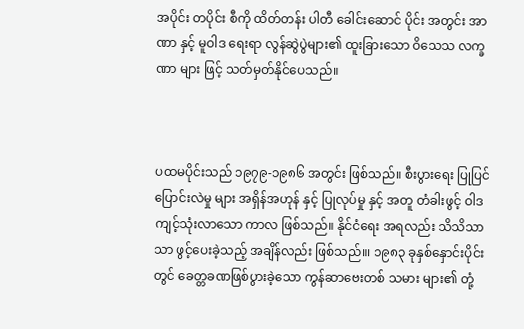အပိုင်း တပိုင်း စီကို ထိတ်တန်း ပါတီ ခေါင်းဆောင် ပိုင်း အတွင်း အာဏာ နှင့် မူဝါဒ ရေးရာ လွန်ဆွဲပွဲများ၏ ထူးခြားသော ဝိသေသ လက္ခဏာ များ ဖြင့် သတ်မှတ်နိုင်ပေသည်။



ပထမပိုင်းသည် ၁၉၇၉-၁၉၈၆ အတွင်း ဖြစ်သည်။ စီးပွားရေး ပြုပြင် ပြောင်းလဲမှု များ အရှိန်အဟုန် နှင့် ပြုလုပ်မှု နှင့် အတူ တံခါးဖွင့် ဝါဒ ကျင့်သုံးလာသော ကာလ ဖြစ်သည်။ နိုင်ငံရေး အရလည်း သိသိသာသာ ဖွင့်ပေးခဲ့သည့် အချိန်လည်း ဖြစ်သည်။၊ ၁၉၈၃ ခုနှစ်နှောင်းပိုင်းတွင် ခေတ္တခဏဖြစ်ပွားခဲ့သော ကွန်ဆာဗေးတစ် သမား များ၏ တုံ့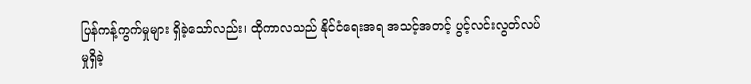ပြန်ကန့်ကွက်မှုများ ရှိခဲ့သော်လည်း၊ ထိုကာလသည် နိုင်ငံရေးအရ အသင့်အတင့် ပွင့်လင်းလွတ်လပ်မှုရှိခဲ့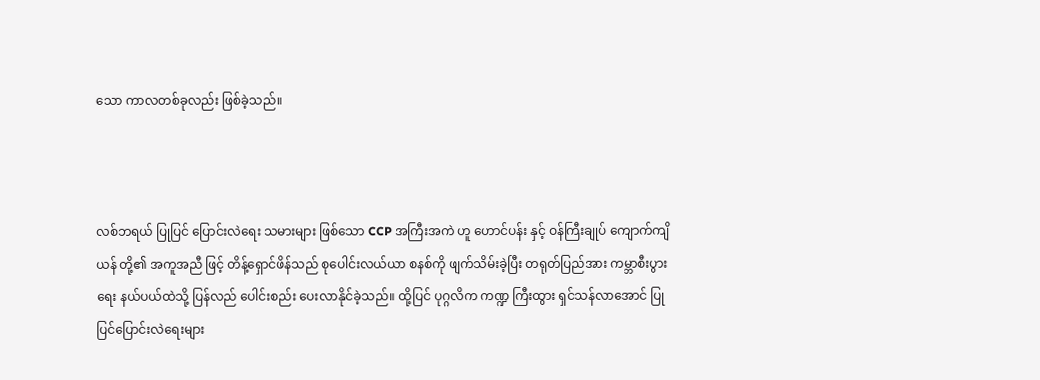သော ကာလတစ်ခုလည်း ဖြစ်ခဲ့သည်။



လစ်ဘရယ် ပြုပြင် ပြောင်းလဲရေး သမားများ ဖြစ်သော CCP အကြီးအကဲ ဟူ ဟောင်ပန်း နှင့် ဝန်ကြီးချုပ် ကျောက်ကျိယန် တို့၏ အကူအညီ ဖြင့် တိန့်ရှောင်ဖိန်သည် စုပေါင်းလယ်ယာ စနစ်ကို ဖျက်သိမ်းခဲ့ပြီး တရုတ်ပြည်အား ကမ္ဘာစီးပွားရေး နယ်ပယ်ထဲသို့ ပြန်လည် ပေါင်းစည်း ပေးလာနိုင်ခဲ့သည်။ ထို့ပြင် ပုဂ္ဂလိက ကဏ္ဍ ကြီးထွား ရှင်သန်လာအောင် ပြုပြင်ပြောင်းလဲရေးများ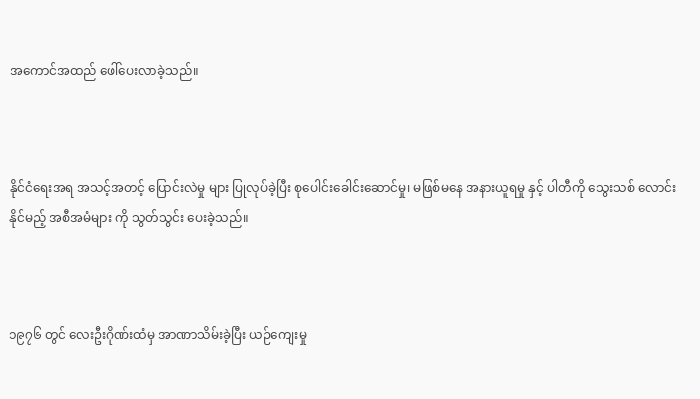အကောင်အထည် ဖေါ်ပေးလာခဲ့သည်။



နိုင်ငံရေးအရ အသင့်အတင့် ပြောင်းလဲမှု များ ပြုလုပ်ခဲ့ပြီး စုပေါင်းခေါင်းဆောင်မှု၊ မဖြစ်မနေ အနားယူရမှု နှင့် ပါတီကို သွေးသစ် လောင်း နိုင်မည့် အစီအမံများ ကို သွတ်သွင်း ပေးခဲ့သည်။



၁၉၇၆ တွင် လေးဦးဂိုဏ်းထံမှ အာဏာသိမ်းခဲ့ပြီး ယဉ်ကျေးမှု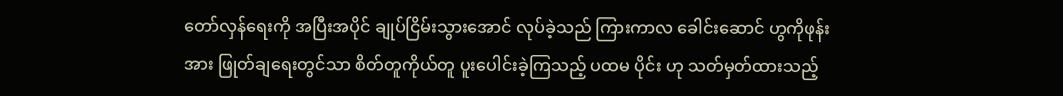တော်လှန်ရေးကို အပြီးအပိုင် ချုပ်ငြိမ်းသွားအောင် လုပ်ခဲ့သည် ကြားကာလ ခေါင်းဆောင် ဟွကိုဖုန်းအား ဖြုတ်ချရေးတွင်သာ စိတ်တူကိုယ်တူ ပူးပေါင်းခဲ့ကြသည့် ပထမ ပိုင်း ဟု သတ်မှတ်ထားသည့်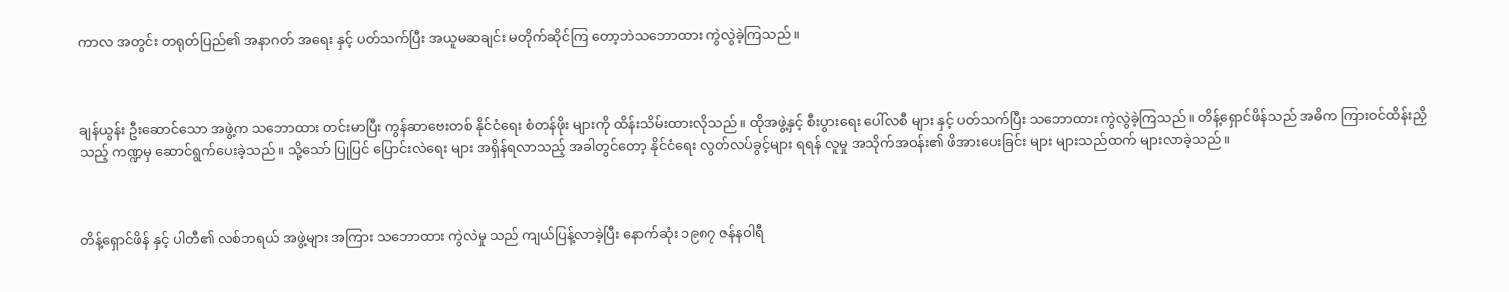ကာလ အတွင်း တရုတ်ပြည်၏ အနာဂတ် အရေး နှင့် ပတ်သက်ပြီး အယူမဆချင်း မတိုက်ဆိုင်ကြ‌ တော့ဘဲသဘောထား ကွဲလွဲခဲ့ကြသည်။



ချန်ယွန်း ဦးဆောင်သော အဖွဲ့က သဘောထား တင်းမာပြီး ကွန်ဆာဗေးတစ် နိုင်ငံရေး စံတန်ဖိုး များကို ထိန်းသိမ်းထားလိုသည်။ ထိုအဖွဲ့နှင့် စီးပွားရေး ပေါ်လစီ များ နှင့် ပတ်သက်ပြီး သ‌ဘောထား ကွဲလွဲခဲ့ကြသည်။ တိန့်ရှောင်ဖိန်သည် အဓိက ကြားဝင်ထိန်းညှိသည့် ကဏ္ဍမှ ဆောင်ရွက်ပေးခဲ့သည်။ သို့သော် ပြုပြင် ပြောင်းလဲရေး များ အရှိန်ရလာသည့် အခါတွင်တော့ နိုင်ငံရေး လွတ်လပ်ခွင့်များ ရရန် လူမှု အသိုက်အဝန်း၏ ဖိအားပေးခြင်း များ များသည်ထက် များလာခဲ့သည်။



တိန့်ရှောင်ဖိန် နှင့် ပါတီ၏ လစ်ဘရယ် အဖွဲ့များ အကြား သ‌ဘောထား ကွဲလဲမှု သည် ကျယ်ပြန့်လာခဲ့ပြီး နောက်ဆုံး ၁၉၈၇ ဇန်နဝါရီ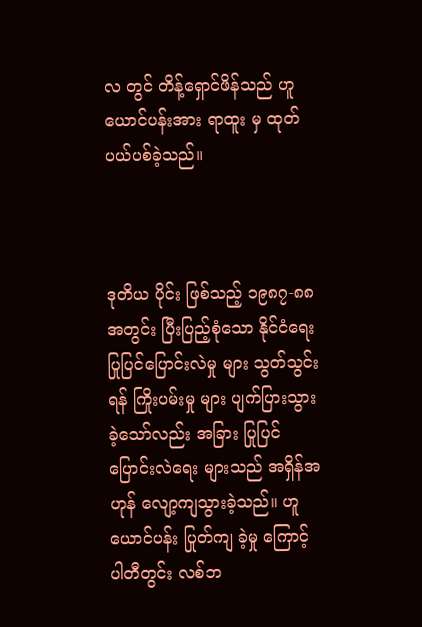လ တွင် တိန့်ရှောင်ဖိန်သည် ဟူယောင်ပန်းအား ရာထူး မှ ထုတ်ပယ်ပစ်ခဲ့သည်။



ဒုတိယ ပိုင်း ဖြစ်သည့် ၁၉၈၇-၈၈ အတွင်း ပြီးပြည့်စုံသော နိုင်ငံရေး ပြုပြင်ပြောင်းလဲမှု များ သွတ်သွင်းရန် ကြိုးပမ်းမှု များ ပျက်ပြားသွားခဲ့သော်လည်း အခြား ပြုပြင် ပြောင်းလဲရေး များသည် အရှိန်အဟုန် လျော့ကျသွားခဲ့သည်။ ဟူယောင်ပန်း ပြုတ်ကျ ခဲ့မှု ကြောင့် ပါတီတွင်း လစ်ဘ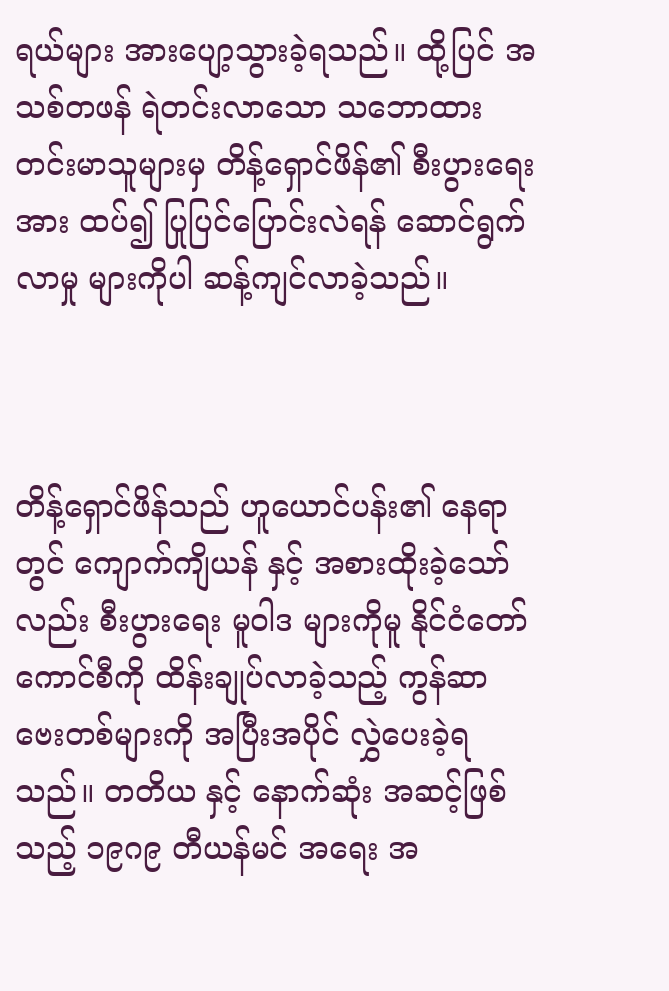ရယ်များ အားပျော့သွားခဲ့ရသည်။ ထို့ပြင် အသစ်တဖန် ရဲတင်းလာသော သဘောထား တင်းမာသူများမှ တိန့်ရှောင်ဖိန်၏ စီးပွားရေး အား ထပ်၍ ပြုပြင်ပြောင်းလဲရန် ‌ဆောင်ရွက်လာမှု များကိုပါ ဆန့်ကျင်လာခဲ့သည်။



တိန့်ရှောင်ဖိန်သည် ဟူယောင်ပန်း၏ နေရာတွင် ကျောက်ကျိယန် နှင့် အစားထိုးခဲ့သော်လည်း စီးပွားရေး မူဝါဒ များကိုမူ နိုင်ငံတော် ကောင်စီကို ထိန်းချုပ်လာခဲ့သည့် ကွန်ဆာဗေးတစ်များကို အပြီးအပိုင် လွှဲပေးခဲ့ရသည်။ တတိယ နှင့် နောက်ဆုံး အဆင့်ဖြစ်သည့် ၁၉ဂ၉ တီယန်မင် အရေး အ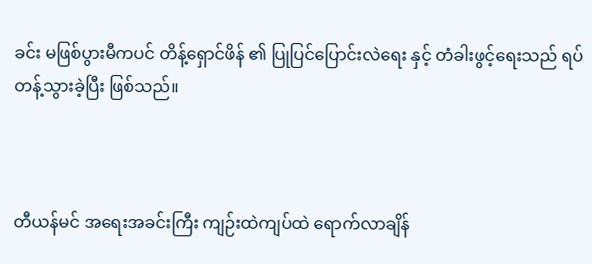ခင်း မဖြစ်ပွားမီကပင် တိန့်ရှောင်ဖိန် ၏ ပြုပြင်ပြောင်းလဲရေး နှင့် တံခါးဖွင့်ရေးသည် ရပ်တန့်သွားခဲ့ပြီး ဖြစ်သည်။



တီယန်မင် အရေးအခင်းကြီး ကျဉ်းထဲကျပ်ထဲ ရောက်လာချိန်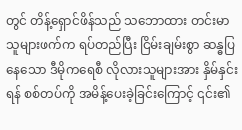တွင် တိန့်ရှောင်ဖိန်သည် သဘောထား တင်းမာသူများဖက်က ရပ်တည်ပြီး ငြိမ်းချမ်းစွာ ဆန္ဓပြနေသော ဒီမိုကရေစီ လိုလားသူများအား နှိမ်နှင်းရန် စစ်တပ်ကို အမိန့်ပေးခဲ့ခြင်းကြောင့် ၎င်း၏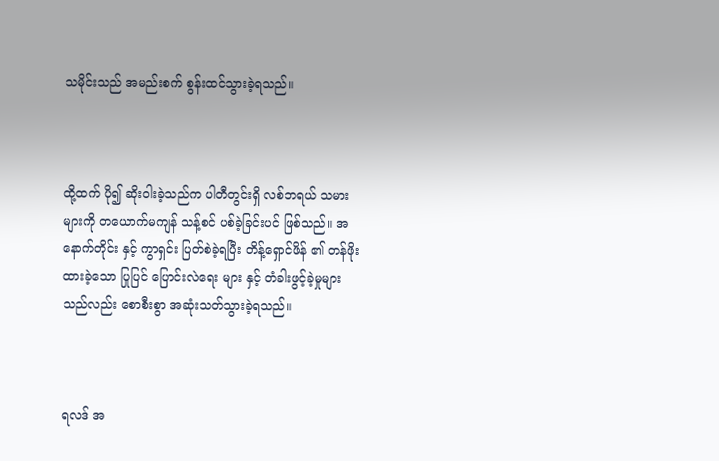သမိုင်းသည် အမည်းစက် စွန်းထင်သွားခဲ့ရသည်။



ထို့ထက် ပို၍ ဆိုးဝါးခဲ့သည်က ပါတီတွင်းရှိ လစ်ဘရယ် သမားများကို တယောက်မကျန် သန့်စင် ပစ်ခဲ့ခြင်းပင် ဖြစ်သည်။ အနောက်တိုင်း နှင့် ကွာရှင်း ပြတ်စဲခဲ့ရပြီး တိန့်ရှောင်ဖိန် ၏ တန်ဖိုးထားခဲ့သော ပြုပြင် ပြောင်းလဲရေး များ နှင့် တံခါးဖွင့်ခဲ့မှုများသည်လည်း စောစီးစွာ အဆုံးသတ်သွားခဲ့ရသည်။



ရလဒ် အ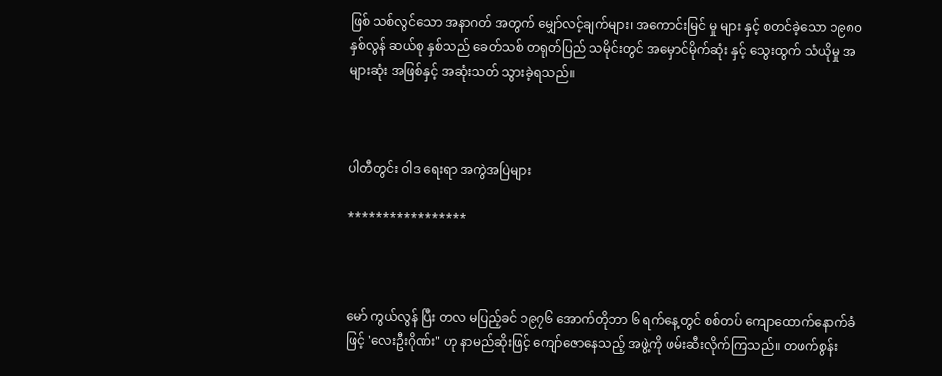ဖြစ် သစ်လွင်သော အနာဂတ် အတွက် ‌မျှော်လင့်ချက်များ၊ အကောင်းမြင် မှု များ နှင့် စတင်ခဲ့သော ၁၉၈၀ နှစ်လွန် ဆယ်စု နှစ်သည် ခေတ်သစ် တရုတ်ပြည် သမိုင်းတွင် အမှောင်မိုက်ဆုံး နှင့် သွေးထွက် သံယိုမှု အများဆုံး အဖြစ်နှင့် အဆုံးသတ် သွားခဲ့ရသည်။



ပါတီတွင်း ဝါဒ ရေးရာ အကွဲအပြဲများ

*****************



မော် ကွယ်လွန် ပြီး တလ မပြည့်ခင် ၁၉၇၆ အောက်တိုဘာ ၆ ရက်နေ့တွင် စစ်တပ် ကျောထောက်နောက်ခံဖြင့် ‌'လေးဦးဂိုဏ်း" ဟု နာမည်ဆိုးဖြင့် ကျော်ဇောနေသည့် အဖွဲ့ကို ဖမ်းဆီးလိုက်ကြသည်။ တဖက်စွန်း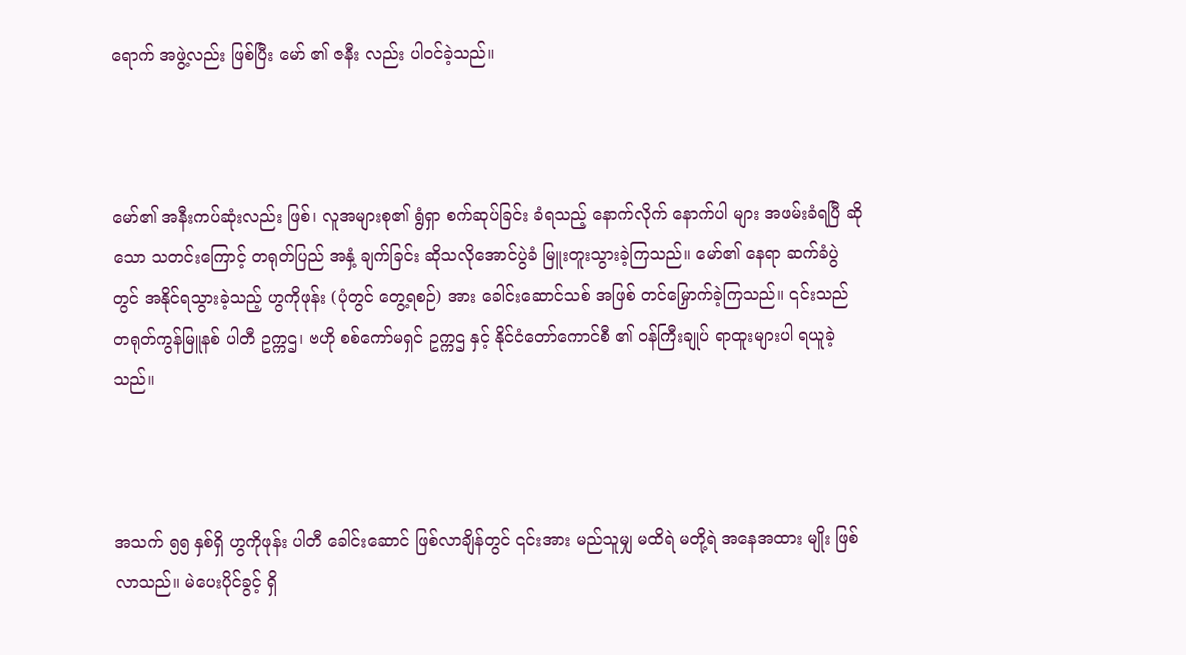ရောက် အဖွဲ့လည်း ဖြစ်ပြီး မော် ၏ ဇနီး လည်း ပါဝင်ခဲ့သည်။



မော်၏ အနီးကပ်ဆုံးလည်း ဖြစ်၊ လူအများစု၏ ရွံရှာ စက်ဆုပ်ခြင်း ခံရသည့် နောက်လိုက် နောက်ပါ များ အဖမ်းခံရပြီ ဆိုသော သတင်းကြောင့် တရုတ်ပြည် အနှံ့ ချက်ခြင်း ဆိုသလိုအောင်ပွဲခံ မြူးတူးသွားခဲ့ကြသည်။ မော်၏ နေရာ ဆက်ခံပွဲ တွင် အနိုင်ရသွားခဲ့သည့် ဟွကိုဖုန်း (ပုံတွင် တွေ့ရစဉ်) အား ခေါင်းဆောင်သစ် အဖြစ် တင်မြှောက်ခဲ့ကြသည်။ ၎င်းသည် တရုတ်ကွန်မြူနစ် ပါတီ ဥက္ကဌ၊ ဗဟို စစ်ကော်မရှင် ဥက္ကဌ နှင့် နိုင်ငံတော်ကောင်စီ ၏ ဝန်ကြီးချုပ် ရာထူးများပါ ရယူခဲ့သည်။



အသက် ၅၅ နှစ်ရှိ ဟွကိုဖုန်း ပါတီ ခေါင်းဆောင် ဖြစ်လာချိန်တွင် ၎င်းအား မည်သူမျှ မထိရဲ မတို့ရဲ အနေအထား မျိုး ဖြစ်လာသည်။ မဲပေးပိုင်ခွင့် ရှိ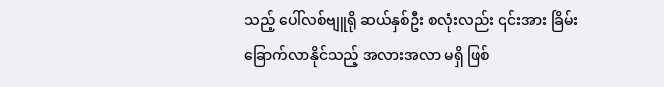သည့် ပေါ်လစ်ဗျူရို ဆယ်နှစ်ဦး စလုံးလည်း ၎င်းအား ခြိမ်းခြောက်လာနိုင်သည့် အလားအလာ မရှိ ဖြစ်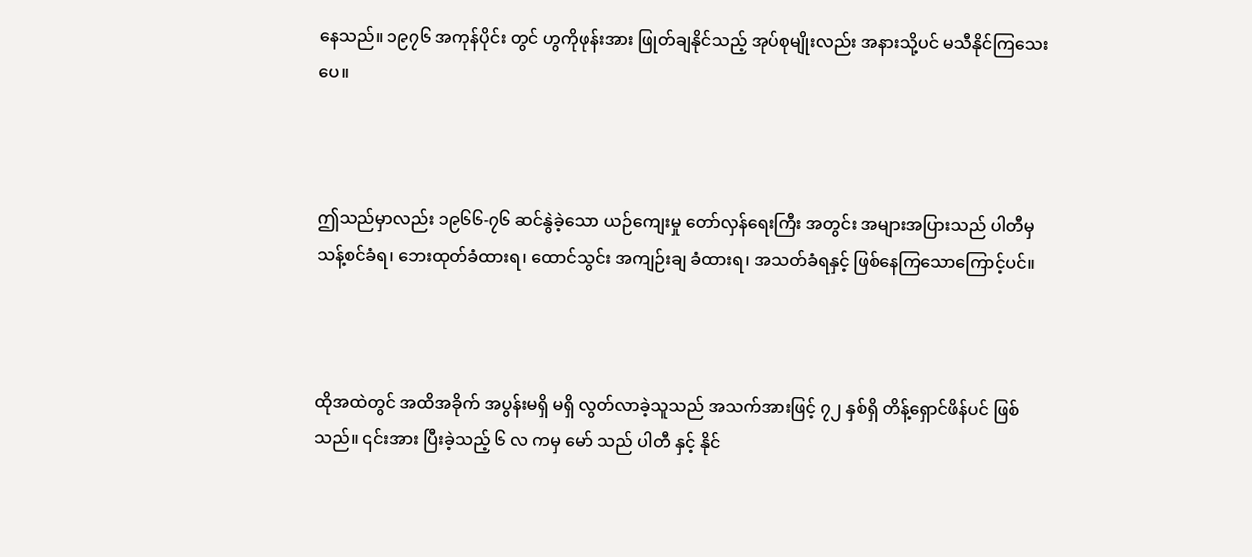နေသည်။ ၁၉၇၆ အကုန်ပိုင်း တွင် ဟွကိုဖုန်းအား ဖြုတ်ချနိုင်သည့် အုပ်စုမျိုးလည်း အနားသို့ပင် မသီနိုင်‌ကြသေးပေ။



ဤသည်မှာလည်း ၁၉၆၆-၇၆ ဆင်နွဲခဲ့သော ယဉ်ကျေးမှု တော်လှန်ရေးကြီး အတွင်း အများအပြားသည် ပါတီမှ သန့်စင်ခံရ၊ ဘေးထုတ်ခံထားရ၊ ထောင်သွင်း အကျဉ်းချ ခံထားရ၊ အသတ်ခံရနှင့် ဖြစ်နေကြသောကြောင့်ပင်။



ထိုအထဲတွင် အထိအခိုက် အပွန်းမရှိ မရှိ လွတ်လာခဲ့သူသည် အသက်အားဖြင့် ၇၂ နှစ်ရှိ တိန့်ရှောင်ဖိန်ပင် ဖြစ်သည်။ ၎င်းအား ပြီးခဲ့သည့် ၆ လ ကမှ မော် သည် ပါတီ နှင့် နိုင်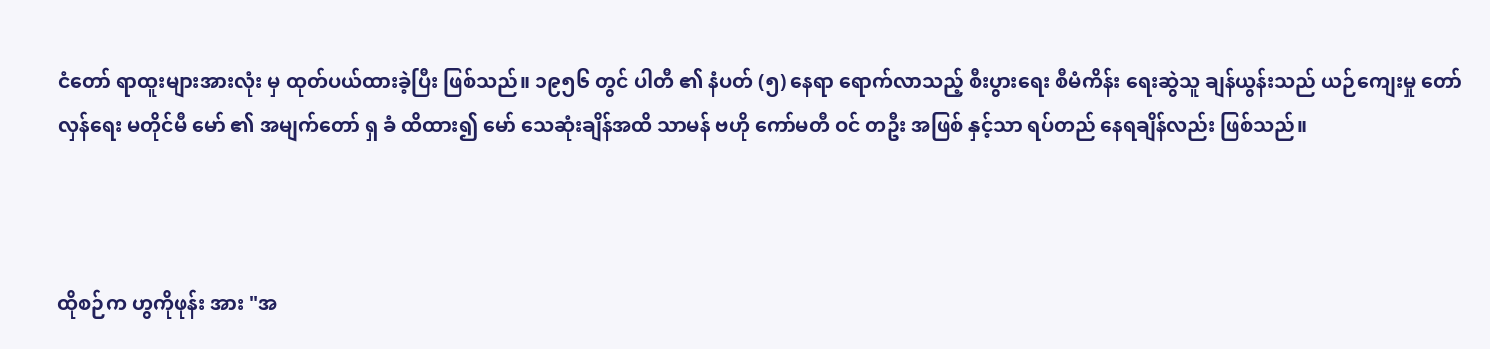ငံတော် ရာထူးများအားလုံး မှ ထုတ်ပယ်ထားခဲ့ပြီး ဖြစ်သည်။ ၁၉၅၆ တွင် ပါတီ ၏ နံပတ် (၅) နေရာ ရောက်လာသည့် စီးပွားရေး စီမံကိန်း ရေးဆွဲသူ ချန်ယွန်းသည် ယဉ်ကျေးမှု တော်လှန်ရေး မတိုင်မီ မော် ၏ အမျက်တော် ရှ ခံ ထိထား၍ မော် သေဆုံးချိန်အထိ သာမန် ဗဟို ကော်မတီ ဝင် တဦး အဖြစ် နှင့်သာ ရပ်တည် နေရချိန်လည်း ဖြစ်သည်။



ထိုစဉ်က ဟွကိုဖုန်း အား "အ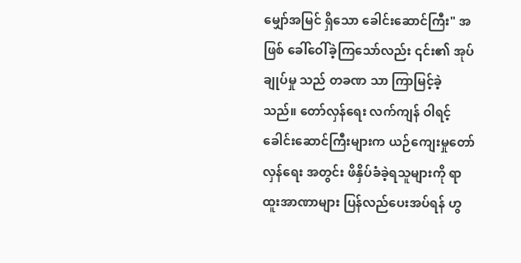မျှော်အမြင် ရှိသော ခေါင်းဆောင်ကြီး" အဖြစ် ခေါ်ဝေါ်ခဲ့ကြသော်လည်း ၎င်း၏ အုပ်ချုပ်မှု သည် တခဏ သာ ကြာမြင့်ခဲ့သည်။ တော်လှန်ရေး လက်ကျန် ဝါရင့်ခေါင်းဆောင်ကြီးများက ယဉ်ကျေးမှုတော်လှန်ရေး အတွင်း ဖိနှိပ်ခံခဲ့ရသူများကို ရာထူးအာဏာများ ပြန်လည်ပေးအပ်ရန် ဟွ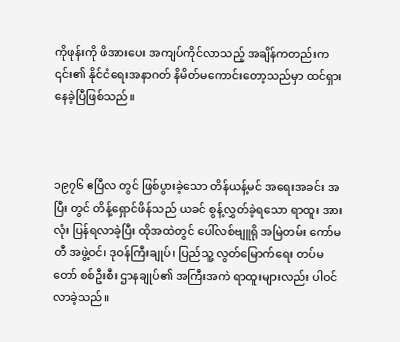ကိုဖုန်းကို ဖိအားပေး အကျပ်ကိုင်လာသည့် အချိန်ကတည်းက ၎င်း၏ နိုင်ငံရေးအနာဂတ် နိမိတ်မကောင်းတော့သည်မှာ ထင်ရှားနေခဲ့ပြီဖြစ်သည်။



၁၉၇၆ ဧပြီလ တွင် ဖြစ်ပွားခဲ့သော တိန်ယန့်မင် အရေးအခင်း အပြီး တွင် တိန့်ရှောင်ဖိန်သည် ယခင် စွန့်လွှတ်ခဲ့ရသော ရာထူး အားလုံး ပြန်ရလာခဲ့ပြီး ထိုအထဲတွင် ပေါ်လစ်ဗျူရို အမြဲတမ်း ‌ကော်မတီ အဖွဲ့ဝင်၊ ဒုဝန်ကြီးချုပ်၊ ပြည်သူ့ လွတ်မြောက်ရေး တပ်မတော် စစ်ဦးစီး ဌာနချုပ်၏ အကြီးအကဲ ရာထူးများလည်း ပါဝင်လာခဲ့သည်။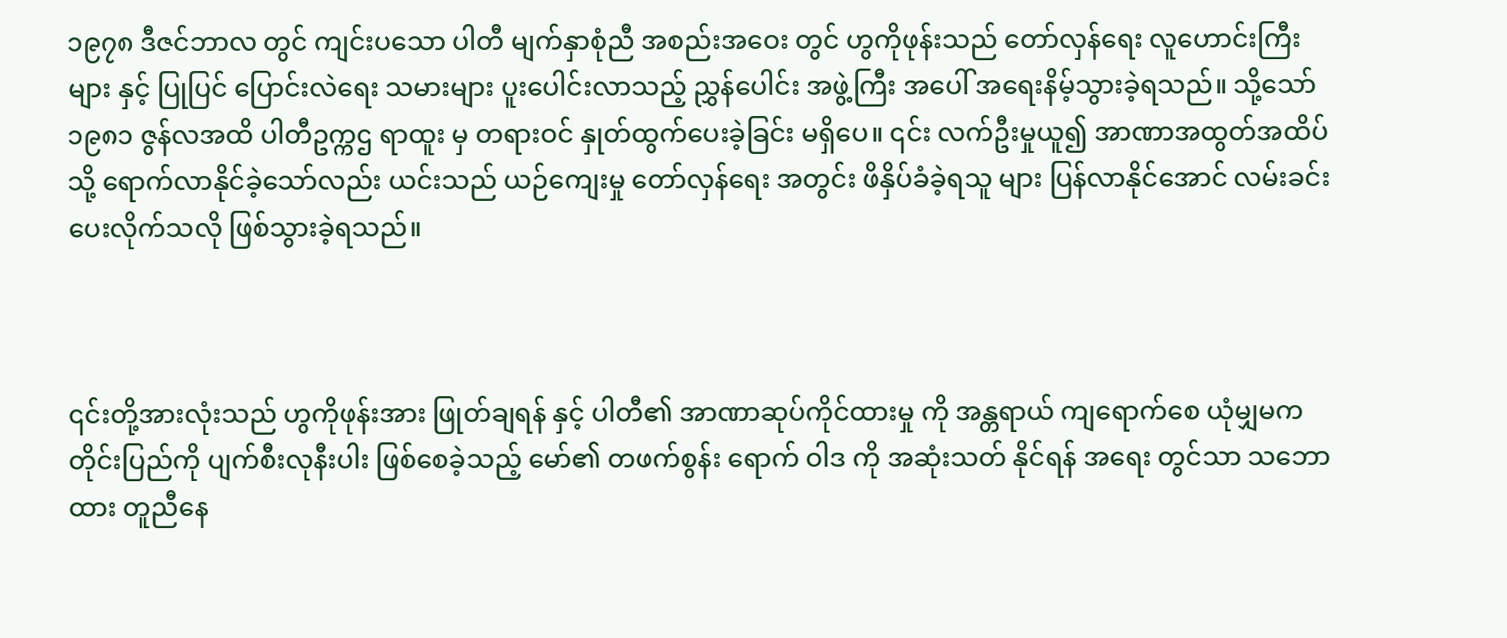၁၉၇၈ ဒီဇင်ဘာလ တွင် ကျင်းပသော ပါတီ မျက်နှာစုံညီ အစည်းအဝေး တွင် ဟွကိုဖုန်းသည် တော်လှန်ရေး လူဟောင်းကြီးများ နှင့် ပြုပြင် ပြောင်းလဲရေး သမားများ ပူးပေါင်းလာသည့် ညွှန်ပေါင်း အဖွဲ့ကြီး အပေါ် အရေးနိမ့်သွားခဲ့ရသည်။ သို့သော် ၁၉၈၁ ဇွန်လအထိ ပါတီဥက္ကဌ ရာထူး မှ တရားဝင် နှုတ်ထွက်ပေးခဲ့ခြင်း မရှိပေ။ ၎င်း လက်ဦးမှုယူ၍ အာဏာအထွတ်အထိပ်သို့ ရောက်လာနိုင်ခဲ့သော်လည်း ယင်းသည် ယဉ်ကျေးမှု တော်လှန်ရေး အတွင်း ဖိနှိပ်ခံခဲ့ရသူ များ ပြန်လာနိုင်အောင် လမ်းခင်း ပေးလိုက်သလို ဖြစ်သွားခဲ့ရသည်။



၎င်းတို့အားလုံးသည် ဟွကိုဖုန်းအား ဖြုတ်ချရန် နှင့် ပါတီ၏ အာဏာဆုပ်ကိုင်ထားမှု ကို အန္တရာယ် ကျရောက်စေ ယုံမျှမက တိုင်းပြည်ကို ပျက်စီးလုနီးပါး ဖြစ်စေခဲ့သည့် မော်၏ တဖက်စွန်း ရောက် ဝါဒ ကို အဆုံးသတ် နိုင်ရန် အရေး တွင်သာ သဘောထား တူညီနေ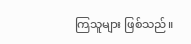ကြသူများ ဖြစ်သည်။